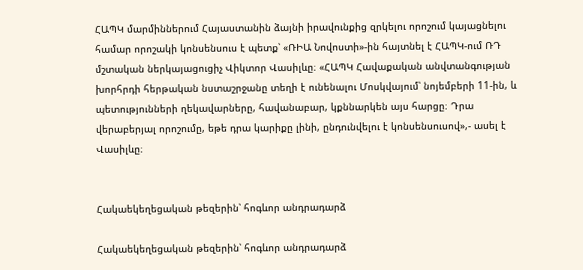ՀԱՊԿ մարմիններում Հայաստանին ձայնի իրավունքից զրկելու որոշում կայացնելու համար որոշակի կոնսենսուս է պետք՝ «ՌԻԱ Նովոստի»-ին հայտնել է ՀԱՊԿ-ում ՌԴ մշտական ներկայացուցիչ Վիկտոր Վասիլևը։ «ՀԱՊԿ Հավաքական անվտանգության խորհրդի հերթական նստաշրջանը տեղի է ունենալու Մոսկվայում՝ նոյեմբերի 11-ին, և պետությունների ղեկավարները, հավանաբար, կքննարկեն այս հարցը։ Դրա վերաբերյալ որոշումը, եթե դրա կարիքը լինի, ընդունվելու է կոնսենսուսով»,- ասել է Վասիլևը։


Հակաեկեղեցական թեզերին՝ հոգևոր անդրադարձ

Հակաեկեղեցական թեզերին՝ հոգևոր անդրադարձ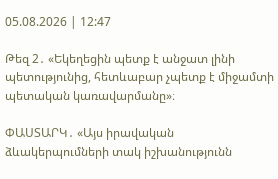05.08.2026 | 12:47

Թեզ 2․ «Եկեղեցին պետք է անջատ լինի պետությունից, հետևաբար չպետք է միջամտի պետական կառավարմանը»։

ՓԱՍՏԱՐԿ․ «Այս իրավական ձևակերպումների տակ իշխանությունն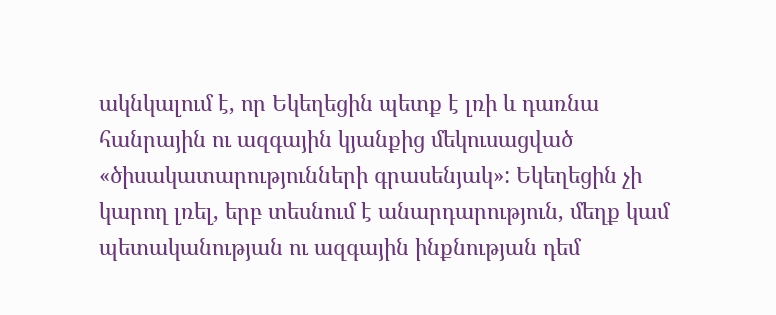ակնկալում է, որ Եկեղեցին պետք է լռի և դառնա հանրային ու ազգային կյանքից մեկուսացված «ծիսակատարությունների գրասենյակ»: Եկեղեցին չի կարող լռել, երբ տեսնում է անարդարություն, մեղք կամ պետականության ու ազգային ինքնության դեմ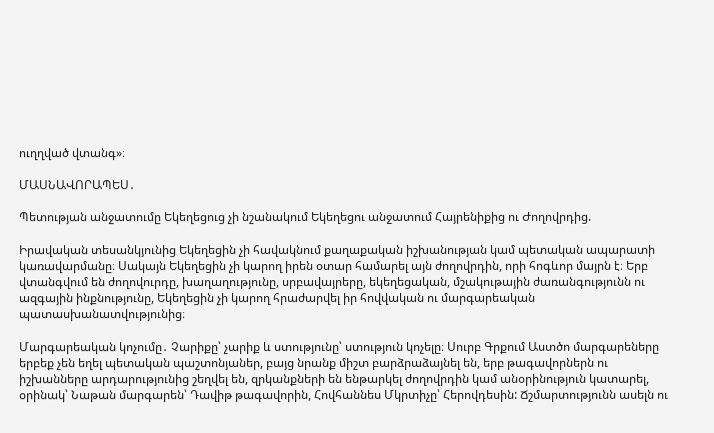ուղղված վտանգ»։

ՄԱՍՆԱՎՈՐԱՊԵՍ․

Պետության անջատումը Եկեղեցուց չի նշանակում Եկեղեցու անջատում Հայրենիքից ու Ժողովրդից.

Իրավական տեսանկյունից Եկեղեցին չի հավակնում քաղաքական իշխանության կամ պետական ապարատի կառավարմանը։ Սակայն Եկեղեցին չի կարող իրեն օտար համարել այն ժողովրդին, որի հոգևոր մայրն է։ Երբ վտանգվում են ժողովուրդը, խաղաղությունը, սրբավայրերը, եկեղեցական, մշակութային ժառանգությունն ու ազգային ինքնությունը, Եկեղեցին չի կարող հրաժարվել իր հովվական ու մարգարեական պատասխանատվությունից։

Մարգարեական կոչումը․ Չարիքը՝ չարիք և ստությունը՝ ստություն կոչելը։ Սուրբ Գրքում Աստծո մարգարեները երբեք չեն եղել պետական պաշտոնյաներ, բայց նրանք միշտ բարձրաձայնել են, երբ թագավորներն ու իշխանները արդարությունից շեղվել են, զրկանքների են ենթարկել ժողովրդին կամ անօրինություն կատարել, օրինակ՝ Նաթան մարգարեն՝ Դավիթ թագավորին, Հովհաննես Մկրտիչը՝ Հերովդեսին: Ճշմարտությունն ասելն ու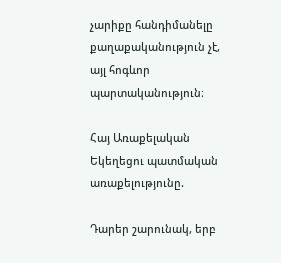չարիքը հանդիմանելը քաղաքականություն չէ, այլ հոգևոր պարտականություն։

Հայ Առաքելական Եկեղեցու պատմական առաքելությունը.

Դարեր շարունակ, երբ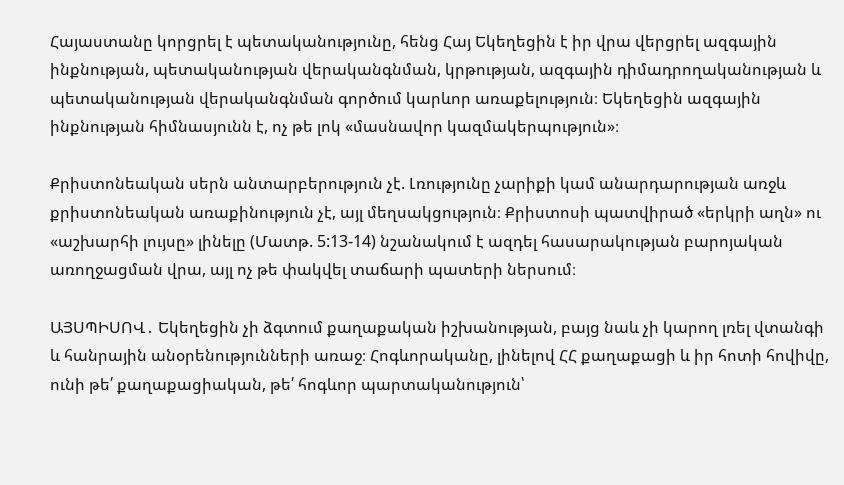Հայաստանը կորցրել է պետականությունը, հենց Հայ Եկեղեցին է իր վրա վերցրել ազգային ինքնության, պետականության վերականգնման, կրթության, ազգային դիմադրողականության և պետականության վերականգնման գործում կարևոր առաքելություն։ Եկեղեցին ազգային ինքնության հիմնասյունն է, ոչ թե լոկ «մասնավոր կազմակերպություն»։

Քրիստոնեական սերն անտարբերություն չէ. Լռությունը չարիքի կամ անարդարության առջև քրիստոնեական առաքինություն չէ, այլ մեղսակցություն։ Քրիստոսի պատվիրած «երկրի աղն» ու «աշխարհի լույսը» լինելը (Մատթ. 5:13-14) նշանակում է ազդել հասարակության բարոյական առողջացման վրա, այլ ոչ թե փակվել տաճարի պատերի ներսում։

ԱՅՍՊԻՍՈՎ․ Եկեղեցին չի ձգտում քաղաքական իշխանության, բայց նաև չի կարող լռել վտանգի և հանրային անօրենությունների առաջ։ Հոգևորականը, լինելով ՀՀ քաղաքացի և իր հոտի հովիվը, ունի թե՛ քաղաքացիական, թե՛ հոգևոր պարտականություն՝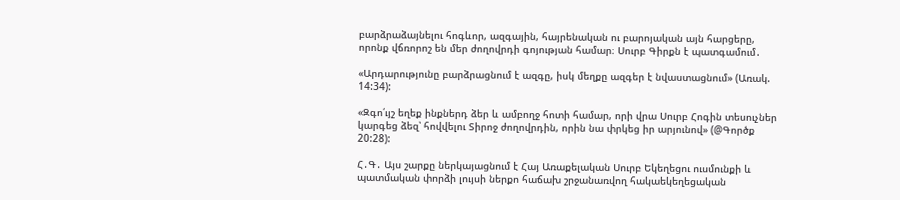բարձրաձայնելու հոգևոր, ազգային, հայրենական ու բարոյական այն հարցերը, որոնք վճռորոշ են մեր ժողովրդի գոյության համար։ Սուրբ Գիրքն է պատգամում․

«Արդարությունը բարձրացնում է ազգը, իսկ մեղքը ազգեր է նվաստացնում» (Առակ. 14:34):

«Զգո՛ւյշ եղեք ինքներդ ձեր և ամբողջ հոտի համար, որի վրա Սուրբ Հոգին տեսուչներ կարգեց ձեզ՝ հովվելու Տիրոջ ժողովրդին, որին նա փրկեց իր արյունով» (@Գործք 20:28):

Հ․Գ․ Այս շարքը ներկայացնում է Հայ Առաքելական Սուրբ Եկեղեցու ուսմունքի և պատմական փորձի լույսի ներքո հաճախ շրջանառվող հակաեկեղեցական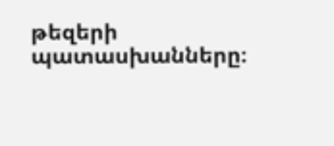թեզերի պատասխանները։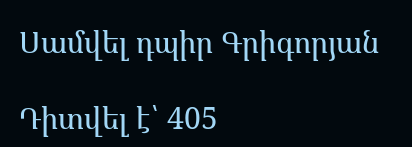Սամվել դպիր Գրիգորյան

Դիտվել է՝ 405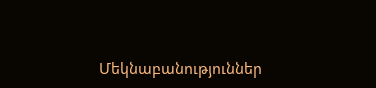Մեկնաբանություններ